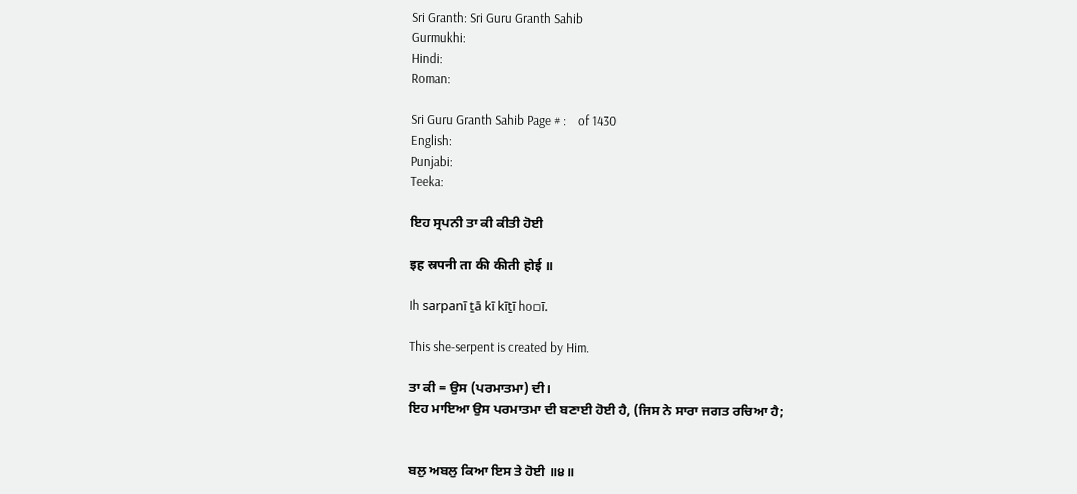Sri Granth: Sri Guru Granth Sahib
Gurmukhi:
Hindi:
Roman:

Sri Guru Granth Sahib Page # :    of 1430
English:
Punjabi:
Teeka:

ਇਹ ਸ੍ਰਪਨੀ ਤਾ ਕੀ ਕੀਤੀ ਹੋਈ

इह स्रपनी ता की कीती होई ॥

Ih sarpanī ṯā kī kīṯī ho▫ī.

This she-serpent is created by Him.

ਤਾ ਕੀ = ਉਸ (ਪਰਮਾਤਮਾ) ਦੀ।
ਇਹ ਮਾਇਆ ਉਸ ਪਰਮਾਤਮਾ ਦੀ ਬਣਾਈ ਹੋਈ ਹੈ, (ਜਿਸ ਨੇ ਸਾਰਾ ਜਗਤ ਰਚਿਆ ਹੈ;


ਬਲੁ ਅਬਲੁ ਕਿਆ ਇਸ ਤੇ ਹੋਈ ॥੪॥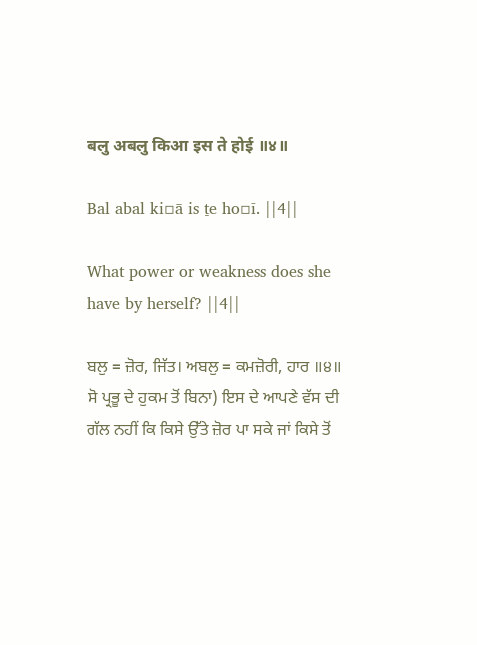बलु अबलु किआ इस ते होई ॥४॥

Bal abal ki▫ā is ṯe ho▫ī. ||4||

What power or weakness does she have by herself? ||4||

ਬਲੁ = ਜ਼ੋਰ, ਜਿੱਤ। ਅਬਲੁ = ਕਮਜ਼ੋਰੀ, ਹਾਰ ॥੪॥
ਸੋ ਪ੍ਰਭੂ ਦੇ ਹੁਕਮ ਤੋਂ ਬਿਨਾ) ਇਸ ਦੇ ਆਪਣੇ ਵੱਸ ਦੀ ਗੱਲ ਨਹੀਂ ਕਿ ਕਿਸੇ ਉੱਤੇ ਜ਼ੋਰ ਪਾ ਸਕੇ ਜਾਂ ਕਿਸੇ ਤੋਂ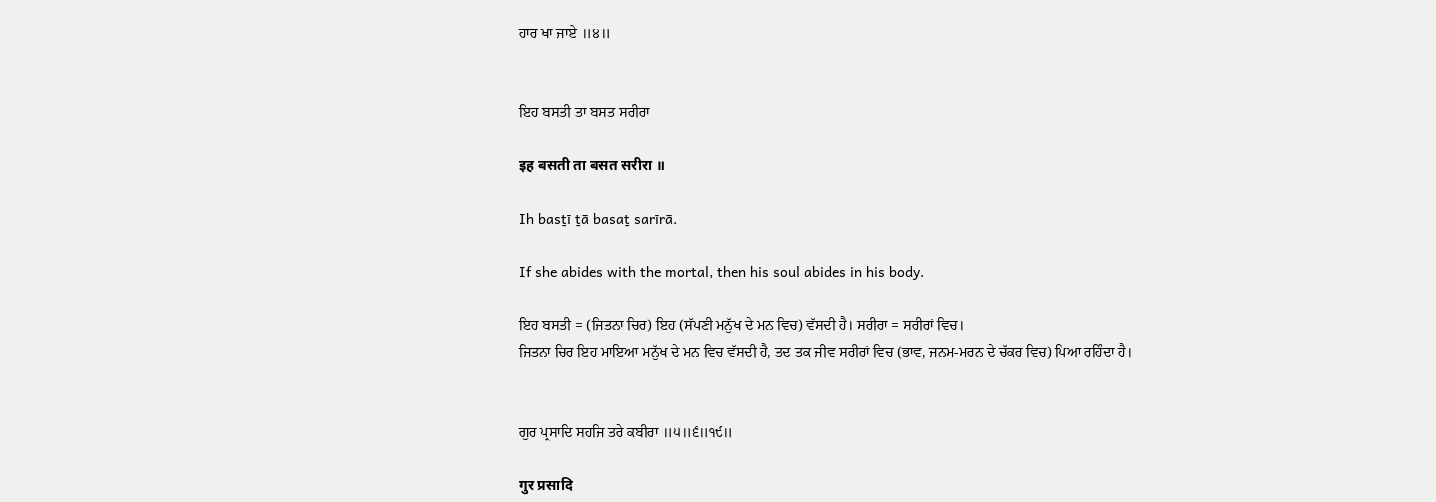ਹਾਰ ਖਾ ਜਾਏ ॥੪॥


ਇਹ ਬਸਤੀ ਤਾ ਬਸਤ ਸਰੀਰਾ

इह बसती ता बसत सरीरा ॥

Ih basṯī ṯā basaṯ sarīrā.

If she abides with the mortal, then his soul abides in his body.

ਇਹ ਬਸਤੀ = (ਜਿਤਨਾ ਚਿਰ) ਇਹ (ਸੱਪਣੀ ਮਨੁੱਖ ਦੇ ਮਨ ਵਿਚ) ਵੱਸਦੀ ਹੈ। ਸਰੀਰਾ = ਸਰੀਰਾਂ ਵਿਚ।
ਜਿਤਨਾ ਚਿਰ ਇਹ ਮਾਇਆ ਮਨੁੱਖ ਦੇ ਮਨ ਵਿਚ ਵੱਸਦੀ ਹੈ, ਤਦ ਤਕ ਜੀਵ ਸਰੀਰਾਂ ਵਿਚ (ਭਾਵ, ਜਨਮ-ਮਰਨ ਦੇ ਚੱਕਰ ਵਿਚ) ਪਿਆ ਰਹਿੰਦਾ ਹੈ।


ਗੁਰ ਪ੍ਰਸਾਦਿ ਸਹਜਿ ਤਰੇ ਕਬੀਰਾ ॥੫॥੬॥੧੯॥

गुर प्रसादि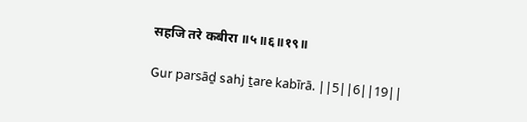सहजि तरे कबीरा ॥५॥६॥१९॥

Gur parsāḏ sahj ṯare kabīrā. ||5||6||19||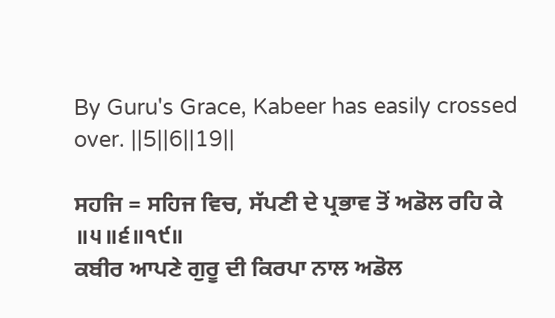By Guru's Grace, Kabeer has easily crossed over. ||5||6||19||

ਸਹਜਿ = ਸਹਿਜ ਵਿਚ, ਸੱਪਣੀ ਦੇ ਪ੍ਰਭਾਵ ਤੋਂ ਅਡੋਲ ਰਹਿ ਕੇ ॥੫॥੬॥੧੯॥
ਕਬੀਰ ਆਪਣੇ ਗੁਰੂ ਦੀ ਕਿਰਪਾ ਨਾਲ ਅਡੋਲ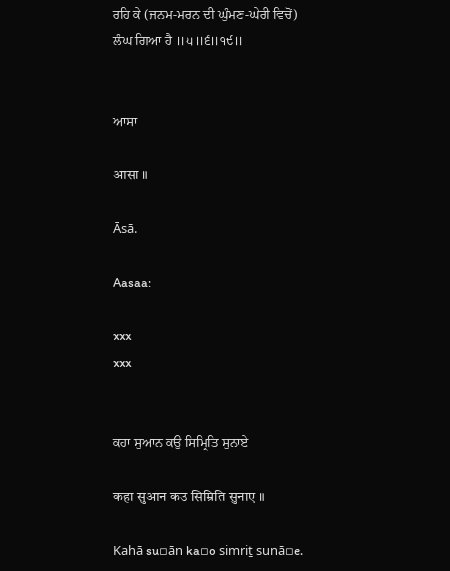ਰਹਿ ਕੇ (ਜਨਮ-ਮਰਨ ਦੀ ਘੁੰਮਣ-ਘੇਰੀ ਵਿਚੋਂ) ਲੰਘ ਗਿਆ ਹੈ ॥੫॥੬॥੧੯॥


ਆਸਾ

आसा ॥

Āsā.

Aasaa:

xxx
xxx


ਕਹਾ ਸੁਆਨ ਕਉ ਸਿਮ੍ਰਿਤਿ ਸੁਨਾਏ

कहा सुआन कउ सिम्रिति सुनाए ॥

Kahā su▫ān ka▫o simriṯ sunā▫e.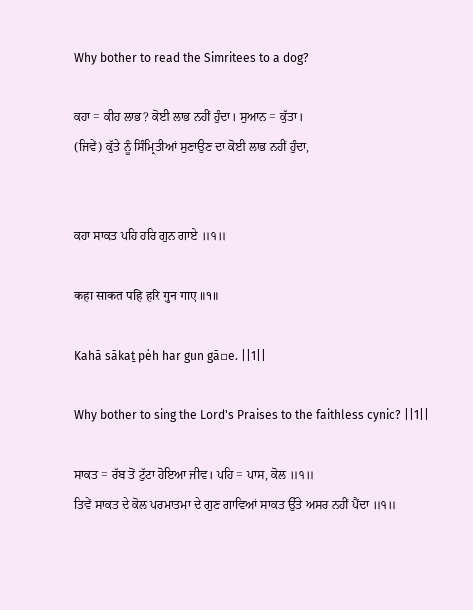Why bother to read the Simritees to a dog?

ਕਹਾ = ਕੀਹ ਲਾਭ? ਕੋਈ ਲਾਭ ਨਹੀਂ ਹੁੰਦਾ। ਸੁਆਨ = ਕੁੱਤਾ।
(ਜਿਵੇਂ) ਕੁੱਤੇ ਨੂੰ ਸਿੰਮ੍ਰਿਤੀਆਂ ਸੁਣਾਉਣ ਦਾ ਕੋਈ ਲਾਭ ਨਹੀਂ ਹੁੰਦਾ,


ਕਹਾ ਸਾਕਤ ਪਹਿ ਹਰਿ ਗੁਨ ਗਾਏ ॥੧॥

कहा साकत पहि हरि गुन गाए ॥१॥

Kahā sākaṯ pėh har gun gā▫e. ||1||

Why bother to sing the Lord's Praises to the faithless cynic? ||1||

ਸਾਕਤ = ਰੱਬ ਤੋਂ ਟੁੱਟਾ ਹੋਇਆ ਜੀਵ। ਪਹਿ = ਪਾਸ, ਕੋਲ ॥੧॥
ਤਿਵੇਂ ਸਾਕਤ ਦੇ ਕੋਲ ਪਰਮਾਤਮਾ ਦੇ ਗੁਣ ਗਾਵਿਆਂ ਸਾਕਤ ਉੱਤੇ ਅਸਰ ਨਹੀਂ ਪੈਂਦਾ ॥੧॥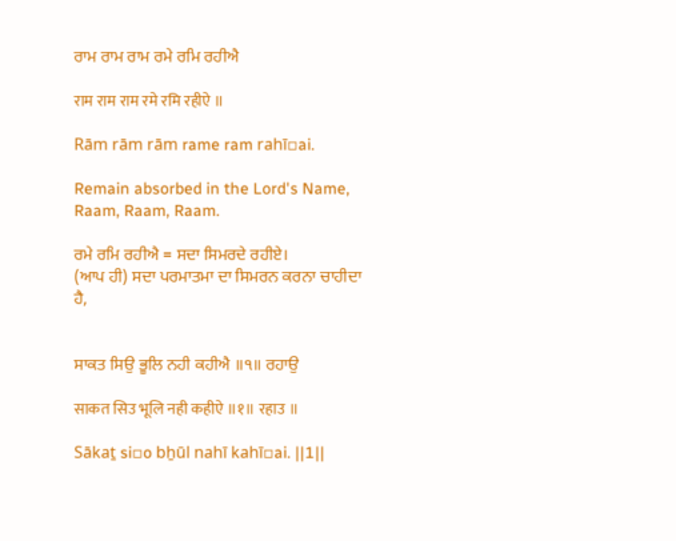ਰਾਮ ਰਾਮ ਰਾਮ ਰਮੇ ਰਮਿ ਰਹੀਐ

राम राम राम रमे रमि रहीऐ ॥

Rām rām rām rame ram rahī▫ai.

Remain absorbed in the Lord's Name, Raam, Raam, Raam.

ਰਮੇ ਰਮਿ ਰਹੀਐ = ਸਦਾ ਸਿਮਰਦੇ ਰਹੀਏ।
(ਆਪ ਹੀ) ਸਦਾ ਪਰਮਾਤਮਾ ਦਾ ਸਿਮਰਨ ਕਰਨਾ ਚਾਹੀਦਾ ਹੈ,


ਸਾਕਤ ਸਿਉ ਭੂਲਿ ਨਹੀ ਕਹੀਐ ॥੧॥ ਰਹਾਉ

साकत सिउ भूलि नही कहीऐ ॥१॥ रहाउ ॥

Sākaṯ si▫o bẖūl nahī kahī▫ai. ||1||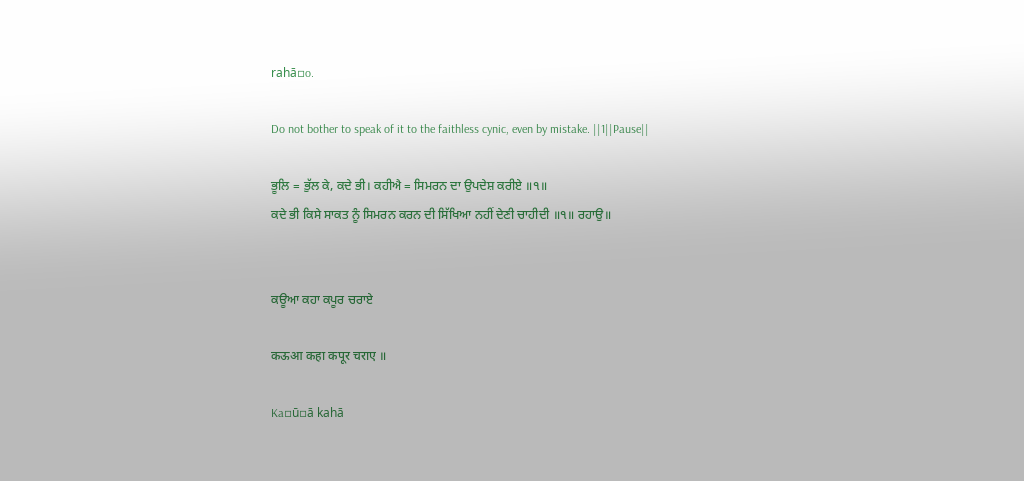rahā▫o.

Do not bother to speak of it to the faithless cynic, even by mistake. ||1||Pause||

ਭੂਲਿ = ਭੁੱਲ ਕੇ, ਕਦੇ ਭੀ। ਕਹੀਐ = ਸਿਮਰਨ ਦਾ ਉਪਦੇਸ਼ ਕਰੀਏ ॥੧॥
ਕਦੇ ਭੀ ਕਿਸੇ ਸਾਕਤ ਨੂੰ ਸਿਮਰਨ ਕਰਨ ਦੀ ਸਿੱਖਿਆ ਨਹੀਂ ਦੇਣੀ ਚਾਹੀਦੀ ॥੧॥ ਰਹਾਉ॥


ਕਊਆ ਕਹਾ ਕਪੂਰ ਚਰਾਏ

कऊआ कहा कपूर चराए ॥

Ka▫ū▫ā kahā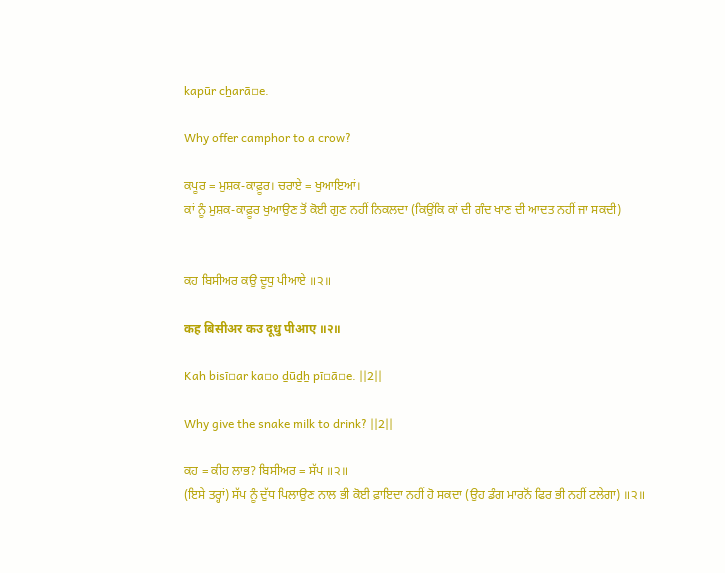kapūr cẖarā▫e.

Why offer camphor to a crow?

ਕਪੂਰ = ਮੁਸ਼ਕ-ਕਾਫ਼ੂਰ। ਚਰਾਏ = ਖੁਆਇਆਂ।
ਕਾਂ ਨੂੰ ਮੁਸ਼ਕ-ਕਾਫ਼ੂਰ ਖੁਆਉਣ ਤੋਂ ਕੋਈ ਗੁਣ ਨਹੀਂ ਨਿਕਲਦਾ (ਕਿਉਂਕਿ ਕਾਂ ਦੀ ਗੰਦ ਖਾਣ ਦੀ ਆਦਤ ਨਹੀਂ ਜਾ ਸਕਦੀ)


ਕਹ ਬਿਸੀਅਰ ਕਉ ਦੂਧੁ ਪੀਆਏ ॥੨॥

कह बिसीअर कउ दूधु पीआए ॥२॥

Kah bisī▫ar ka▫o ḏūḏẖ pī▫ā▫e. ||2||

Why give the snake milk to drink? ||2||

ਕਹ = ਕੀਹ ਲਾਭ? ਬਿਸੀਅਰ = ਸੱਪ ॥੨॥
(ਇਸੇ ਤਰ੍ਹਾਂ) ਸੱਪ ਨੂੰ ਦੁੱਧ ਪਿਲਾਉਣ ਨਾਲ ਭੀ ਕੋਈ ਫ਼ਾਇਦਾ ਨਹੀਂ ਹੋ ਸਕਦਾ (ਉਹ ਡੰਗ ਮਾਰਨੋਂ ਫਿਰ ਭੀ ਨਹੀਂ ਟਲੇਗਾ) ॥੨॥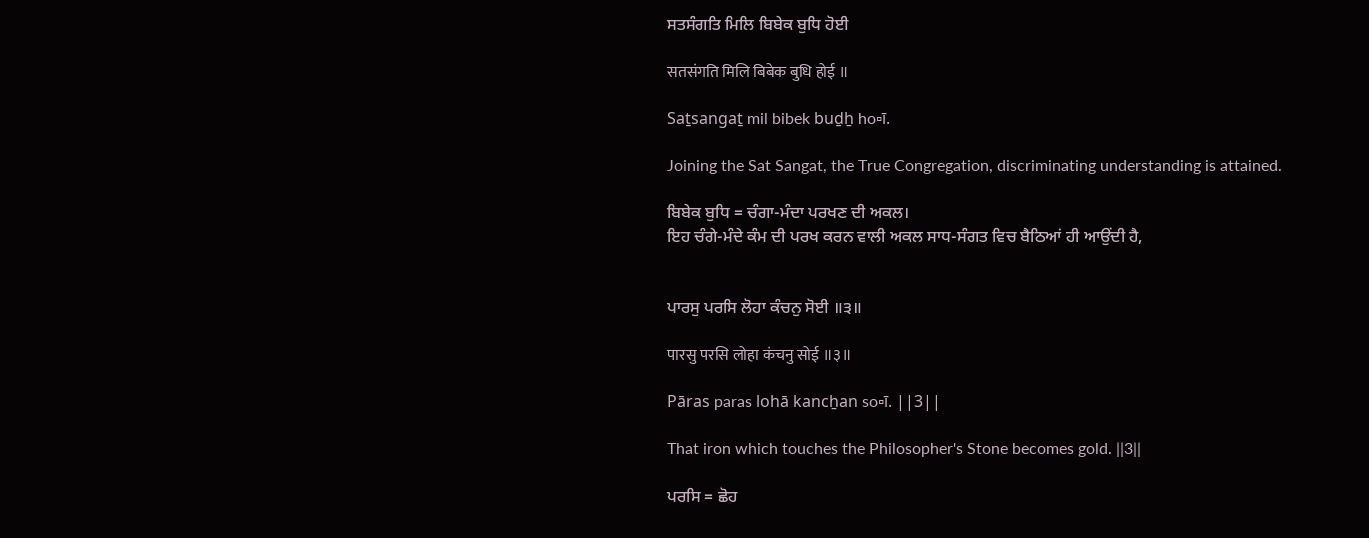ਸਤਸੰਗਤਿ ਮਿਲਿ ਬਿਬੇਕ ਬੁਧਿ ਹੋਈ

सतसंगति मिलि बिबेक बुधि होई ॥

Saṯsangaṯ mil bibek buḏẖ ho▫ī.

Joining the Sat Sangat, the True Congregation, discriminating understanding is attained.

ਬਿਬੇਕ ਬੁਧਿ = ਚੰਗਾ-ਮੰਦਾ ਪਰਖਣ ਦੀ ਅਕਲ।
ਇਹ ਚੰਗੇ-ਮੰਦੇ ਕੰਮ ਦੀ ਪਰਖ ਕਰਨ ਵਾਲੀ ਅਕਲ ਸਾਧ-ਸੰਗਤ ਵਿਚ ਬੈਠਿਆਂ ਹੀ ਆਉਂਦੀ ਹੈ,


ਪਾਰਸੁ ਪਰਸਿ ਲੋਹਾ ਕੰਚਨੁ ਸੋਈ ॥੩॥

पारसु परसि लोहा कंचनु सोई ॥३॥

Pāras paras lohā kancẖan so▫ī. ||3||

That iron which touches the Philosopher's Stone becomes gold. ||3||

ਪਰਸਿ = ਛੋਹ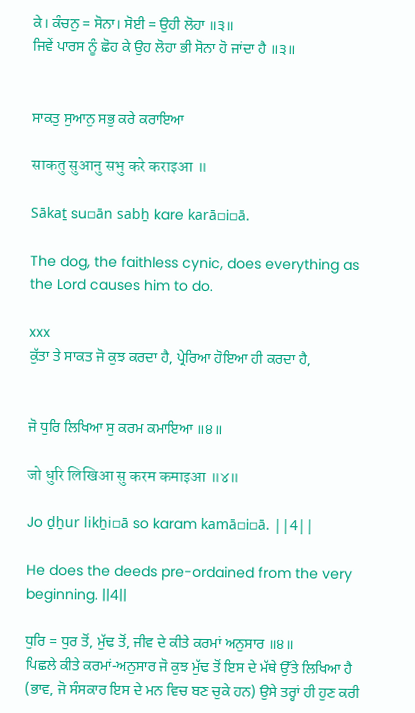ਕੇ। ਕੰਚਨੁ = ਸੋਨਾ। ਸੋਈ = ਉਹੀ ਲੋਹਾ ॥੩॥
ਜਿਵੇਂ ਪਾਰਸ ਨੂੰ ਛੋਹ ਕੇ ਉਹ ਲੋਹਾ ਭੀ ਸੋਨਾ ਹੋ ਜਾਂਦਾ ਹੈ ॥੩॥


ਸਾਕਤੁ ਸੁਆਨੁ ਸਭੁ ਕਰੇ ਕਰਾਇਆ

साकतु सुआनु सभु करे कराइआ ॥

Sākaṯ su▫ān sabẖ kare karā▫i▫ā.

The dog, the faithless cynic, does everything as the Lord causes him to do.

xxx
ਕੁੱਤਾ ਤੇ ਸਾਕਤ ਜੋ ਕੁਝ ਕਰਦਾ ਹੈ, ਪ੍ਰੇਰਿਆ ਹੋਇਆ ਹੀ ਕਰਦਾ ਹੈ,


ਜੋ ਧੁਰਿ ਲਿਖਿਆ ਸੁ ਕਰਮ ਕਮਾਇਆ ॥੪॥

जो धुरि लिखिआ सु करम कमाइआ ॥४॥

Jo ḏẖur likẖi▫ā so karam kamā▫i▫ā. ||4||

He does the deeds pre-ordained from the very beginning. ||4||

ਧੁਰਿ = ਧੁਰ ਤੋਂ, ਮੁੱਢ ਤੋਂ, ਜੀਵ ਦੇ ਕੀਤੇ ਕਰਮਾਂ ਅਨੁਸਾਰ ॥੪॥
ਪਿਛਲੇ ਕੀਤੇ ਕਰਮਾਂ-ਅਨੁਸਾਰ ਜੋ ਕੁਝ ਮੁੱਢ ਤੋਂ ਇਸ ਦੇ ਮੱਥੇ ਉੱਤੇ ਲਿਖਿਆ ਹੈ (ਭਾਵ, ਜੋ ਸੰਸਕਾਰ ਇਸ ਦੇ ਮਨ ਵਿਚ ਬਣ ਚੁਕੇ ਹਨ) ਉਸੇ ਤਰ੍ਹਾਂ ਹੀ ਹੁਣ ਕਰੀ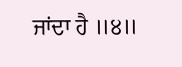ਜਾਂਦਾ ਹੈ ॥੪॥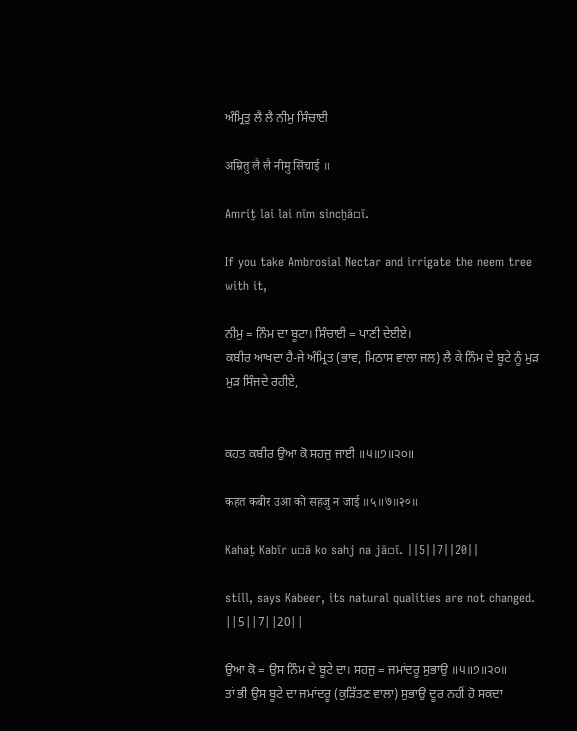ਅੰਮ੍ਰਿਤੁ ਲੈ ਲੈ ਨੀਮੁ ਸਿੰਚਾਈ

अम्रितु लै लै नीमु सिंचाई ॥

Amriṯ lai lai nīm sincẖā▫ī.

If you take Ambrosial Nectar and irrigate the neem tree with it,

ਨੀਮੁ = ਨਿੰਮ ਦਾ ਬੂਟਾ। ਸਿੰਚਾਈ = ਪਾਣੀ ਦੇਈਏ।
ਕਬੀਰ ਆਖਦਾ ਹੈ-ਜੇ ਅੰਮ੍ਰਿਤ (ਭਾਵ, ਮਿਠਾਸ ਵਾਲਾ ਜਲ) ਲੈ ਕੇ ਨਿੰਮ ਦੇ ਬੂਟੇ ਨੂੰ ਮੁੜ ਮੁੜ ਸਿੰਜਦੇ ਰਹੀਏ,


ਕਹਤ ਕਬੀਰ ਉਆ ਕੋ ਸਹਜੁ ਜਾਈ ॥੫॥੭॥੨੦॥

कहत कबीर उआ को सहजु न जाई ॥५॥७॥२०॥

Kahaṯ Kabīr u▫ā ko sahj na jā▫ī. ||5||7||20||

still, says Kabeer, its natural qualities are not changed. ||5||7||20||

ਉਆ ਕੋ = ਉਸ ਨਿੰਮ ਦੇ ਬੂਟੇ ਦਾ। ਸਹਜੁ = ਜਮਾਂਦਰੂ ਸੁਭਾਉ ॥੫॥੭॥੨੦॥
ਤਾਂ ਭੀ ਉਸ ਬੂਟੇ ਦਾ ਜਮਾਂਦਰੂ (ਕੁੜਿੱਤਣ ਵਾਲਾ) ਸੁਭਾਉ ਦੂਰ ਨਹੀਂ ਹੋ ਸਕਦਾ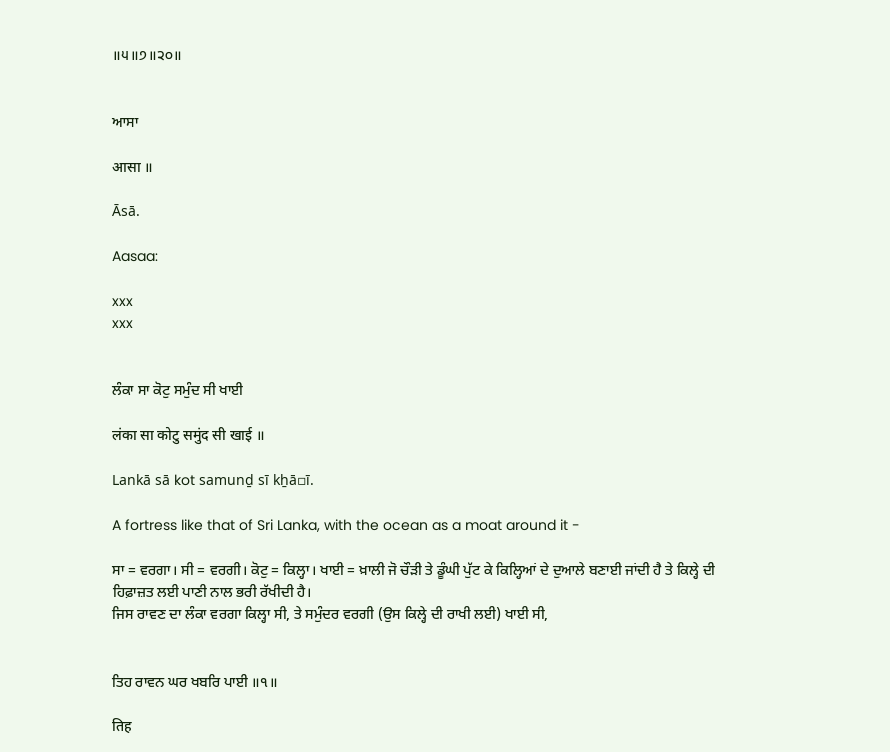॥੫॥੭॥੨੦॥


ਆਸਾ

आसा ॥

Āsā.

Aasaa:

xxx
xxx


ਲੰਕਾ ਸਾ ਕੋਟੁ ਸਮੁੰਦ ਸੀ ਖਾਈ

लंका सा कोटु समुंद सी खाई ॥

Lankā sā kot samunḏ sī kẖā▫ī.

A fortress like that of Sri Lanka, with the ocean as a moat around it -

ਸਾ = ਵਰਗਾ। ਸੀ = ਵਰਗੀ। ਕੋਟੁ = ਕਿਲ੍ਹਾ। ਖਾਈ = ਖ਼ਾਲੀ ਜੋ ਚੌੜੀ ਤੇ ਡੂੰਘੀ ਪੁੱਟ ਕੇ ਕਿਲ੍ਹਿਆਂ ਦੇ ਦੁਆਲੇ ਬਣਾਈ ਜਾਂਦੀ ਹੈ ਤੇ ਕਿਲ੍ਹੇ ਦੀ ਹਿਫ਼ਾਜ਼ਤ ਲਈ ਪਾਣੀ ਨਾਲ ਭਰੀ ਰੱਖੀਦੀ ਹੈ।
ਜਿਸ ਰਾਵਣ ਦਾ ਲੰਕਾ ਵਰਗਾ ਕਿਲ੍ਹਾ ਸੀ, ਤੇ ਸਮੁੰਦਰ ਵਰਗੀ (ਉਸ ਕਿਲ੍ਹੇ ਦੀ ਰਾਖੀ ਲਈ) ਖਾਈ ਸੀ,


ਤਿਹ ਰਾਵਨ ਘਰ ਖਬਰਿ ਪਾਈ ॥੧॥

तिह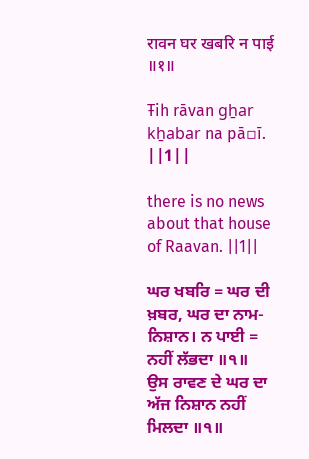रावन घर खबरि न पाई ॥१॥

Ŧih rāvan gẖar kẖabar na pā▫ī. ||1||

there is no news about that house of Raavan. ||1||

ਘਰ ਖਬਰਿ = ਘਰ ਦੀ ਖ਼ਬਰ, ਘਰ ਦਾ ਨਾਮ-ਨਿਸ਼ਾਨ। ਨ ਪਾਈ = ਨਹੀਂ ਲੱਭਦਾ ॥੧॥
ਉਸ ਰਾਵਣ ਦੇ ਘਰ ਦਾ ਅੱਜ ਨਿਸ਼ਾਨ ਨਹੀਂ ਮਿਲਦਾ ॥੧॥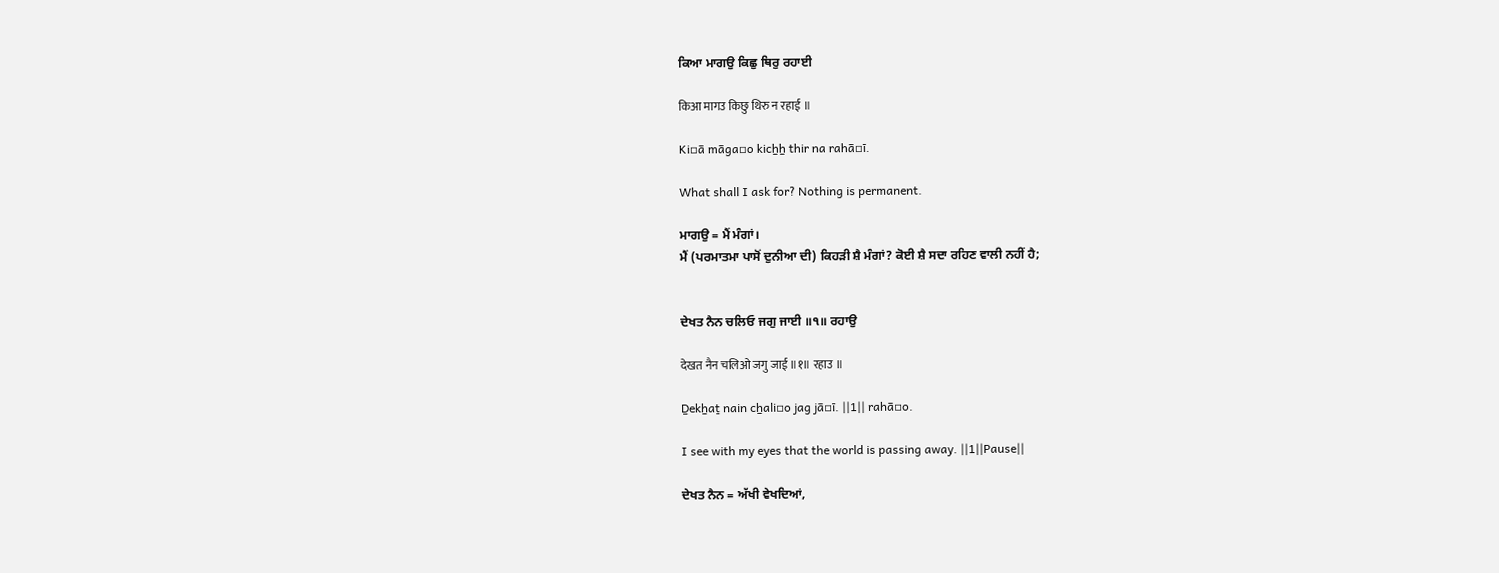ਕਿਆ ਮਾਗਉ ਕਿਛੁ ਥਿਰੁ ਰਹਾਈ

किआ मागउ किछु थिरु न रहाई ॥

Ki▫ā māga▫o kicẖẖ thir na rahā▫ī.

What shall I ask for? Nothing is permanent.

ਮਾਗਉ = ਮੈਂ ਮੰਗਾਂ।
ਮੈਂ (ਪਰਮਾਤਮਾ ਪਾਸੋਂ ਦੁਨੀਆ ਦੀ) ਕਿਹੜੀ ਸ਼ੈ ਮੰਗਾਂ? ਕੋਈ ਸ਼ੈ ਸਦਾ ਰਹਿਣ ਵਾਲੀ ਨਹੀਂ ਹੈ;


ਦੇਖਤ ਨੈਨ ਚਲਿਓ ਜਗੁ ਜਾਈ ॥੧॥ ਰਹਾਉ

देखत नैन चलिओ जगु जाई ॥१॥ रहाउ ॥

Ḏekẖaṯ nain cẖali▫o jag jā▫ī. ||1|| rahā▫o.

I see with my eyes that the world is passing away. ||1||Pause||

ਦੇਖਤ ਨੈਨ = ਅੱਖੀ ਵੇਖਦਿਆਂ,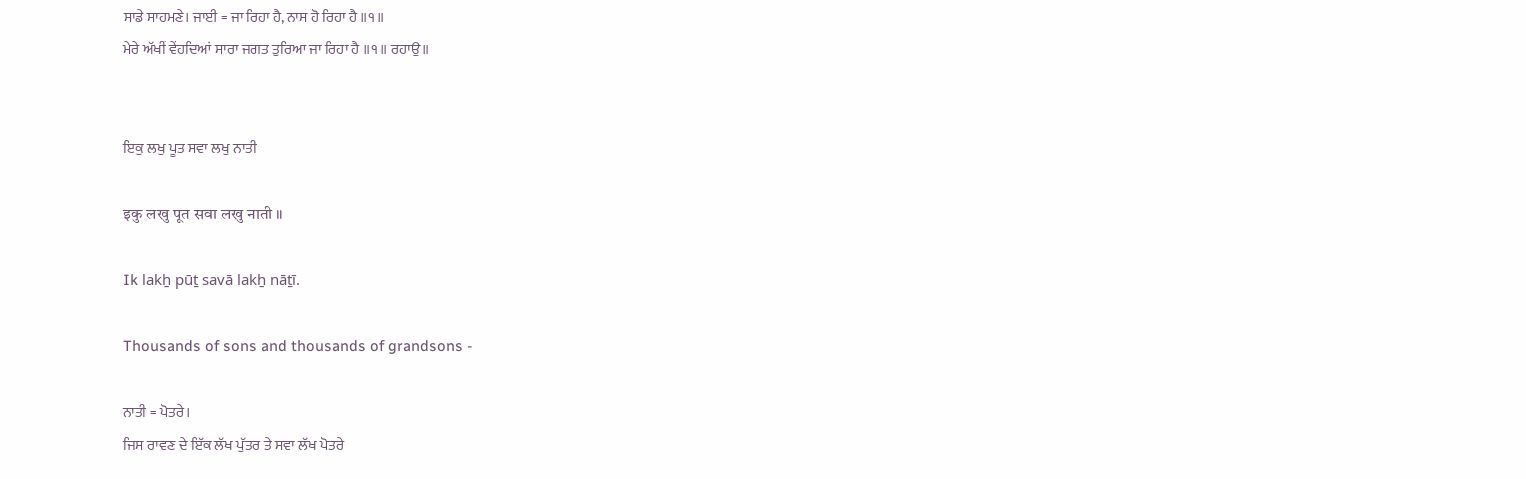ਸਾਡੇ ਸਾਹਮਣੇ। ਜਾਈ = ਜਾ ਰਿਹਾ ਹੈ, ਨਾਸ ਹੋ ਰਿਹਾ ਹੈ ॥੧॥
ਮੇਰੇ ਅੱਖੀਂ ਵੇਂਹਦਿਆਂ ਸਾਰਾ ਜਗਤ ਤੁਰਿਆ ਜਾ ਰਿਹਾ ਹੈ ॥੧॥ ਰਹਾਉ॥


ਇਕੁ ਲਖੁ ਪੂਤ ਸਵਾ ਲਖੁ ਨਾਤੀ

इकु लखु पूत सवा लखु नाती ॥

Ik lakẖ pūṯ savā lakẖ nāṯī.

Thousands of sons and thousands of grandsons -

ਨਾਤੀ = ਪੋਤਰੇ।
ਜਿਸ ਰਾਵਣ ਦੇ ਇੱਕ ਲੱਖ ਪੁੱਤਰ ਤੇ ਸਵਾ ਲੱਖ ਪੋਤਰੇ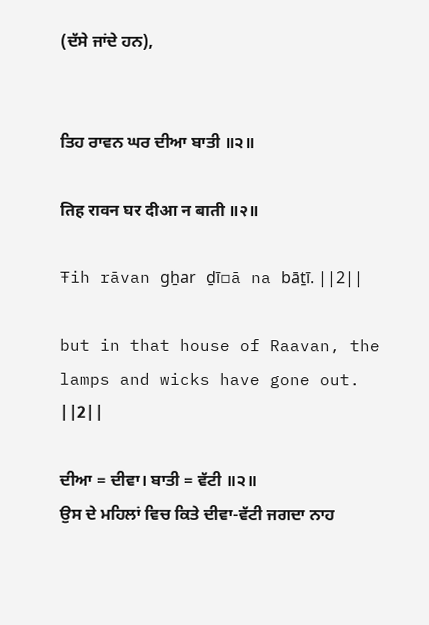(ਦੱਸੇ ਜਾਂਦੇ ਹਨ),


ਤਿਹ ਰਾਵਨ ਘਰ ਦੀਆ ਬਾਤੀ ॥੨॥

तिह रावन घर दीआ न बाती ॥२॥

Ŧih rāvan gẖar ḏī▫ā na bāṯī. ||2||

but in that house of Raavan, the lamps and wicks have gone out. ||2||

ਦੀਆ = ਦੀਵਾ। ਬਾਤੀ = ਵੱਟੀ ॥੨॥
ਉਸ ਦੇ ਮਹਿਲਾਂ ਵਿਚ ਕਿਤੇ ਦੀਵਾ-ਵੱਟੀ ਜਗਦਾ ਨਾਹ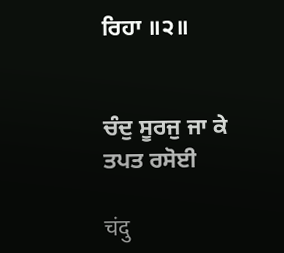ਰਿਹਾ ॥੨॥


ਚੰਦੁ ਸੂਰਜੁ ਜਾ ਕੇ ਤਪਤ ਰਸੋਈ

चंदु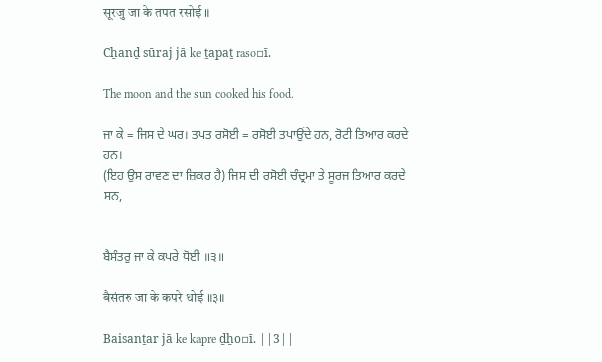सूरजु जा के तपत रसोई ॥

Cẖanḏ sūraj jā ke ṯapaṯ raso▫ī.

The moon and the sun cooked his food.

ਜਾ ਕੇ = ਜਿਸ ਦੇ ਘਰ। ਤਪਤ ਰਸੋਈ = ਰਸੋਈ ਤਪਾਉਂਦੇ ਹਨ, ਰੋਟੀ ਤਿਆਰ ਕਰਦੇ ਹਨ।
(ਇਹ ਉਸ ਰਾਵਣ ਦਾ ਜ਼ਿਕਰ ਹੈ) ਜਿਸ ਦੀ ਰਸੋਈ ਚੰਦ੍ਰਮਾ ਤੇ ਸੂਰਜ ਤਿਆਰ ਕਰਦੇ ਸਨ,


ਬੈਸੰਤਰੁ ਜਾ ਕੇ ਕਪਰੇ ਧੋਈ ॥੩॥

बैसंतरु जा के कपरे धोई ॥३॥

Baisanṯar jā ke kapre ḏẖo▫ī. ||3||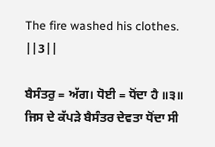The fire washed his clothes. ||3||

ਬੈਸੰਤਰੁ = ਅੱਗ। ਧੋਈ = ਧੋਂਦਾ ਹੈ ॥੩॥
ਜਿਸ ਦੇ ਕੱਪੜੇ ਬੈਸੰਤਰ ਦੇਵਤਾ ਧੋਂਦਾ ਸੀ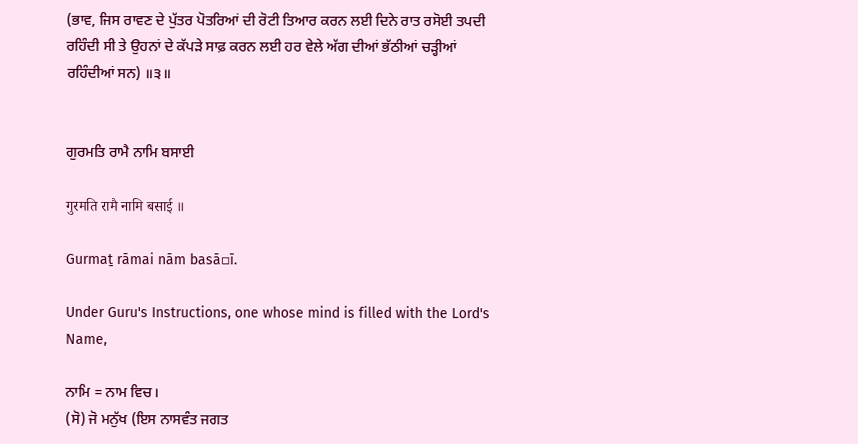(ਭਾਵ, ਜਿਸ ਰਾਵਣ ਦੇ ਪੁੱਤਰ ਪੋਤਰਿਆਂ ਦੀ ਰੋਟੀ ਤਿਆਰ ਕਰਨ ਲਈ ਦਿਨੇ ਰਾਤ ਰਸੋਈ ਤਪਦੀ ਰਹਿੰਦੀ ਸੀ ਤੇ ਉਹਨਾਂ ਦੇ ਕੱਪੜੇ ਸਾਫ਼ ਕਰਨ ਲਈ ਹਰ ਵੇਲੇ ਅੱਗ ਦੀਆਂ ਭੱਠੀਆਂ ਚੜ੍ਹੀਆਂ ਰਹਿੰਦੀਆਂ ਸਨ) ॥੩॥


ਗੁਰਮਤਿ ਰਾਮੈ ਨਾਮਿ ਬਸਾਈ

गुरमति रामै नामि बसाई ॥

Gurmaṯ rāmai nām basā▫ī.

Under Guru's Instructions, one whose mind is filled with the Lord's Name,

ਨਾਮਿ = ਨਾਮ ਵਿਚ।
(ਸੋ) ਜੋ ਮਨੁੱਖ (ਇਸ ਨਾਸਵੰਤ ਜਗਤ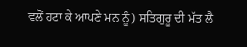ਵਲੋਂ ਹਟਾ ਕੇ ਆਪਣੇ ਮਨ ਨੂੰ) ਸਤਿਗੁਰੂ ਦੀ ਮੱਤ ਲੈ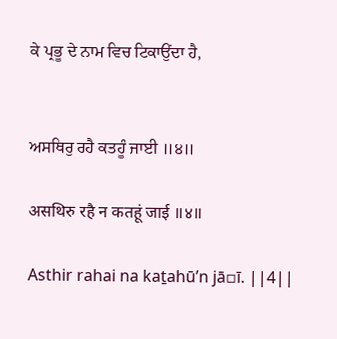ਕੇ ਪ੍ਰਭੂ ਦੇ ਨਾਮ ਵਿਚ ਟਿਕਾਉਂਦਾ ਹੈ,


ਅਸਥਿਰੁ ਰਹੈ ਕਤਹੂੰ ਜਾਈ ॥੪॥

असथिरु रहै न कतहूं जाई ॥४॥

Asthir rahai na kaṯahūʼn jā▫ī. ||4||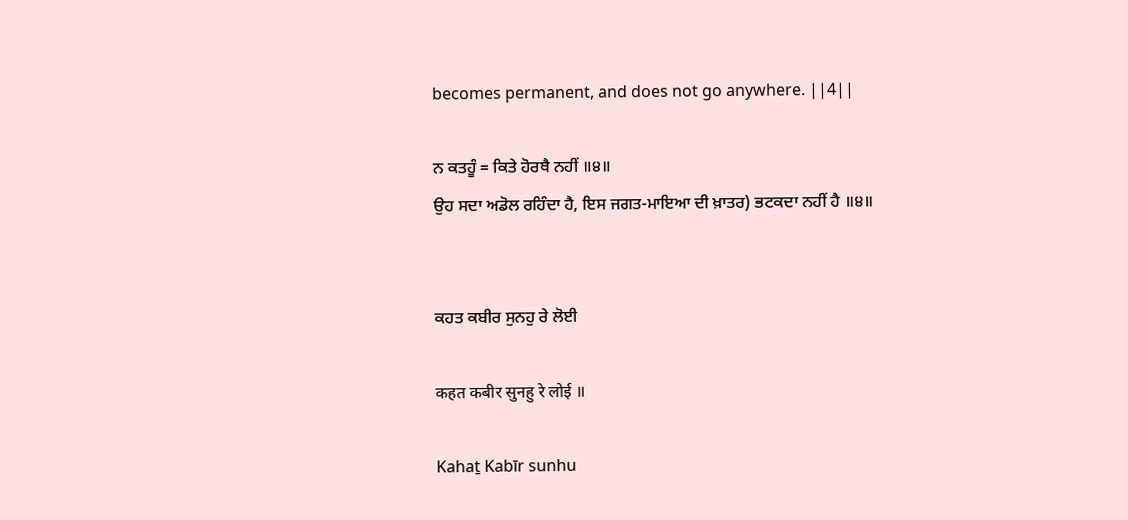becomes permanent, and does not go anywhere. ||4||

ਨ ਕਤਹੂੰ = ਕਿਤੇ ਹੋਰਥੈ ਨਹੀਂ ॥੪॥
ਉਹ ਸਦਾ ਅਡੋਲ ਰਹਿੰਦਾ ਹੈ, ਇਸ ਜਗਤ-ਮਾਇਆ ਦੀ ਖ਼ਾਤਰ) ਭਟਕਦਾ ਨਹੀਂ ਹੈ ॥੪॥


ਕਹਤ ਕਬੀਰ ਸੁਨਹੁ ਰੇ ਲੋਈ

कहत कबीर सुनहु रे लोई ॥

Kahaṯ Kabīr sunhu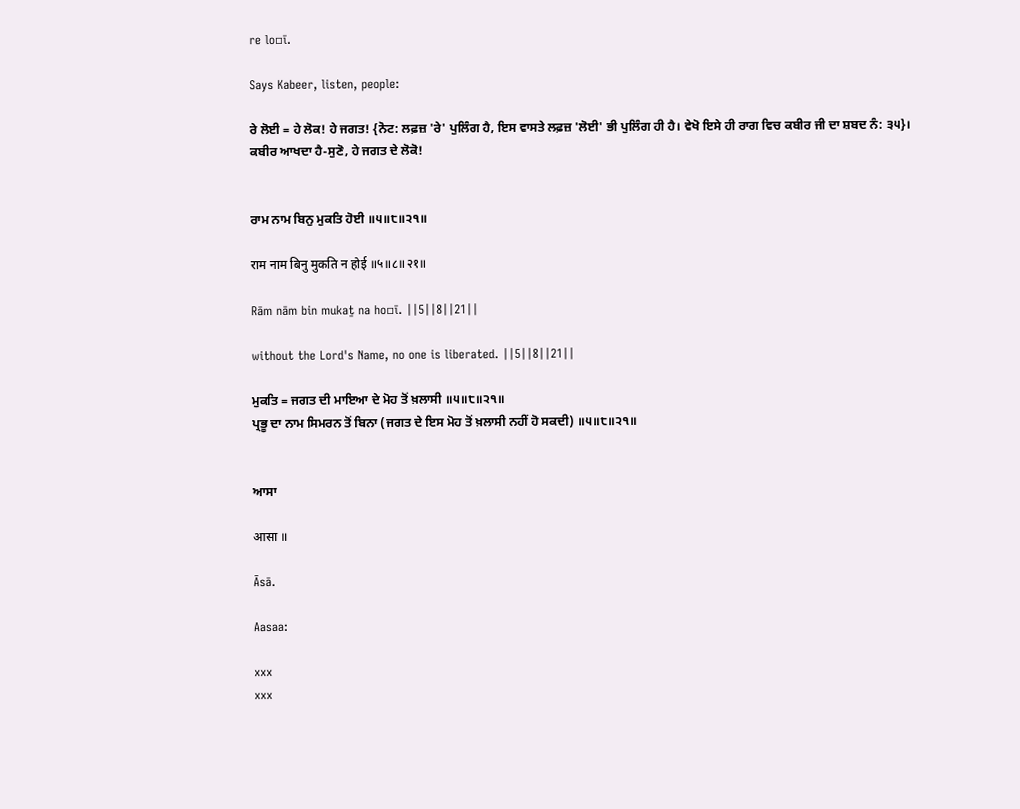re lo▫ī.

Says Kabeer, listen, people:

ਰੇ ਲੋਈ = ਹੇ ਲੋਕ! ਹੇ ਜਗਤ! {ਨੋਟ: ਲਫ਼ਜ਼ 'ਰੇ' ਪੁਲਿੰਗ ਹੈ, ਇਸ ਵਾਸਤੇ ਲਫ਼ਜ਼ 'ਲੋਈ' ਭੀ ਪੁਲਿੰਗ ਹੀ ਹੈ। ਵੇਖੋ ਇਸੇ ਹੀ ਰਾਗ ਵਿਚ ਕਬੀਰ ਜੀ ਦਾ ਸ਼ਬਦ ਨੰ: ੩੫}।
ਕਬੀਰ ਆਖਦਾ ਹੈ-ਸੁਣੋ, ਹੇ ਜਗਤ ਦੇ ਲੋਕੋ!


ਰਾਮ ਨਾਮ ਬਿਨੁ ਮੁਕਤਿ ਹੋਈ ॥੫॥੮॥੨੧॥

राम नाम बिनु मुकति न होई ॥५॥८॥२१॥

Rām nām bin mukaṯ na ho▫ī. ||5||8||21||

without the Lord's Name, no one is liberated. ||5||8||21||

ਮੁਕਤਿ = ਜਗਤ ਦੀ ਮਾਇਆ ਦੇ ਮੋਹ ਤੋਂ ਖ਼ਲਾਸੀ ॥੫॥੮॥੨੧॥
ਪ੍ਰਭੂ ਦਾ ਨਾਮ ਸਿਮਰਨ ਤੋਂ ਬਿਨਾ (ਜਗਤ ਦੇ ਇਸ ਮੋਹ ਤੋਂ ਖ਼ਲਾਸੀ ਨਹੀਂ ਹੋ ਸਕਦੀ) ॥੫॥੮॥੨੧॥


ਆਸਾ

आसा ॥

Āsā.

Aasaa:

xxx
xxx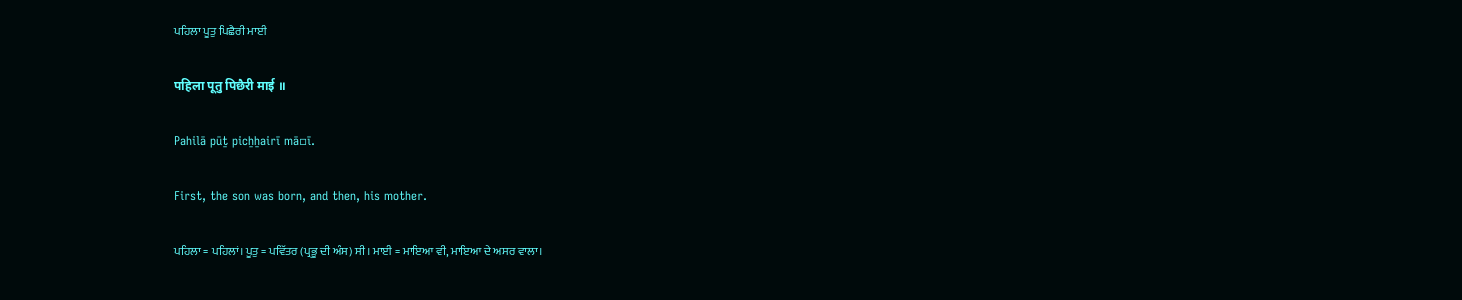ਪਹਿਲਾ ਪੂਤੁ ਪਿਛੈਰੀ ਮਾਈ

पहिला पूतु पिछैरी माई ॥

Pahilā pūṯ picẖẖairī mā▫ī.

First, the son was born, and then, his mother.

ਪਹਿਲਾ = ਪਹਿਲਾਂ। ਪੂਤੁ = ਪਵਿੱਤਰ (ਪ੍ਰਭੂ ਦੀ ਅੰਸ) ਸੀ। ਮਾਈ = ਮਾਇਆ ਵੀ, ਮਾਇਆ ਦੇ ਅਸਰ ਵਾਲਾ।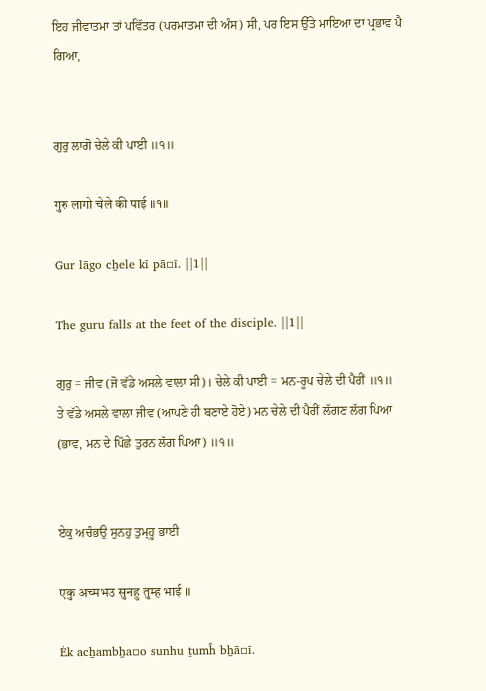ਇਹ ਜੀਵਾਤਮਾ ਤਾਂ ਪਵਿੱਤਰ (ਪਰਮਾਤਮਾ ਦੀ ਅੰਸ) ਸੀ, ਪਰ ਇਸ ਉੱਤੇ ਮਾਇਆ ਦਾ ਪ੍ਰਭਾਵ ਪੈ ਗਿਆ,


ਗੁਰੁ ਲਾਗੋ ਚੇਲੇ ਕੀ ਪਾਈ ॥੧॥

गुरु लागो चेले की पाई ॥१॥

Gur lāgo cẖele kī pā▫ī. ||1||

The guru falls at the feet of the disciple. ||1||

ਗੁਰੁ = ਜੀਵ (ਜੋ ਵੱਡੇ ਅਸਲੇ ਵਾਲਾ ਸੀ)। ਚੇਲੇ ਕੀ ਪਾਈ = ਮਨ-ਰੂਪ ਚੇਲੇ ਦੀ ਪੈਰੀਂ ॥੧॥
ਤੇ ਵੱਡੇ ਅਸਲੇ ਵਾਲਾ ਜੀਵ (ਆਪਣੇ ਹੀ ਬਣਾਏ ਹੋਏ) ਮਨ ਚੇਲੇ ਦੀ ਪੈਰੀਂ ਲੱਗਣ ਲੱਗ ਪਿਆ (ਭਾਵ, ਮਨ ਦੇ ਪਿੱਛੇ ਤੁਰਨ ਲੱਗ ਪਿਆ) ॥੧॥


ਏਕੁ ਅਚੰਭਉ ਸੁਨਹੁ ਤੁਮ੍ਹ੍ਹ ਭਾਈ

एकु अच्मभउ सुनहु तुम्ह भाई ॥

Ėk acẖambẖa▫o sunhu ṯumĥ bẖā▫ī.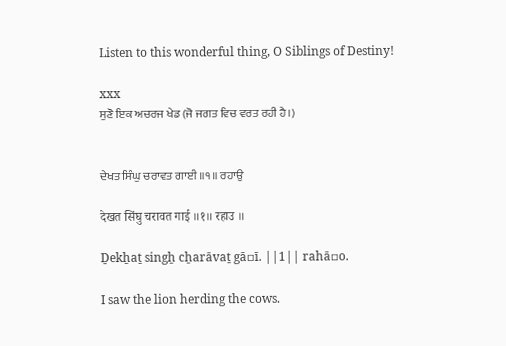Listen to this wonderful thing, O Siblings of Destiny!

xxx
ਸੁਣੋ ਇਕ ਅਚਰਜ ਖੇਡ (ਜੋ ਜਗਤ ਵਿਚ ਵਰਤ ਰਹੀ ਹੈ।)


ਦੇਖਤ ਸਿੰਘੁ ਚਰਾਵਤ ਗਾਈ ॥੧॥ ਰਹਾਉ

देखत सिंघु चरावत गाई ॥१॥ रहाउ ॥

Ḏekẖaṯ singẖ cẖarāvaṯ gā▫ī. ||1|| rahā▫o.

I saw the lion herding the cows.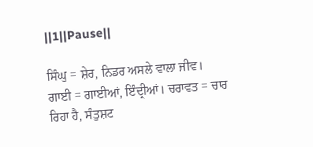||1||Pause||

ਸਿੰਘੁ = ਸ਼ੇਰ, ਨਿਡਰ ਅਸਲੇ ਵਾਲਾ ਜੀਵ। ਗਾਈ = ਗਾਈਆਂ, ਇੰਦ੍ਰੀਆਂ। ਚਰਾਵਤ = ਚਾਰ ਰਿਹਾ ਹੈ, ਸੰਤੁਸ਼ਟ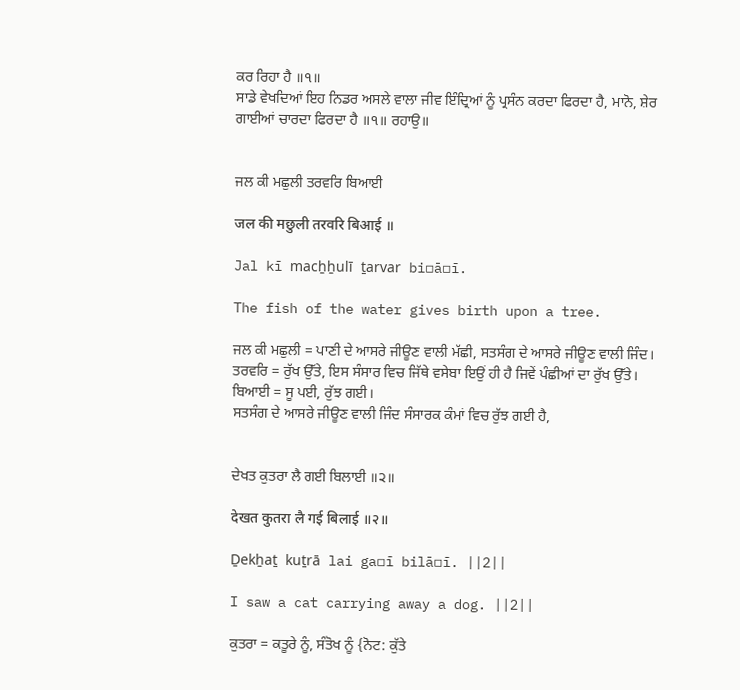ਕਰ ਰਿਹਾ ਹੈ ॥੧॥
ਸਾਡੇ ਵੇਖਦਿਆਂ ਇਹ ਨਿਡਰ ਅਸਲੇ ਵਾਲਾ ਜੀਵ ਇੰਦ੍ਰਿਆਂ ਨੂੰ ਪ੍ਰਸੰਨ ਕਰਦਾ ਫਿਰਦਾ ਹੈ, ਮਾਨੋ, ਸ਼ੇਰ ਗਾਈਆਂ ਚਾਰਦਾ ਫਿਰਦਾ ਹੈ ॥੧॥ ਰਹਾਉ॥


ਜਲ ਕੀ ਮਛੁਲੀ ਤਰਵਰਿ ਬਿਆਈ

जल की मछुली तरवरि बिआई ॥

Jal kī macẖẖulī ṯarvar bi▫ā▫ī.

The fish of the water gives birth upon a tree.

ਜਲ ਕੀ ਮਛੁਲੀ = ਪਾਣੀ ਦੇ ਆਸਰੇ ਜੀਊਣ ਵਾਲੀ ਮੱਛੀ, ਸਤਸੰਗ ਦੇ ਆਸਰੇ ਜੀਊਣ ਵਾਲੀ ਜਿੰਦ। ਤਰਵਰਿ = ਰੁੱਖ ਉੱਤੇ, ਇਸ ਸੰਸਾਰ ਵਿਚ ਜਿੱਥੇ ਵਸੇਬਾ ਇਉਂ ਹੀ ਹੈ ਜਿਵੇਂ ਪੰਛੀਆਂ ਦਾ ਰੁੱਖ ਉੱਤੇ। ਬਿਆਈ = ਸੂ ਪਈ, ਰੁੱਝ ਗਈ।
ਸਤਸੰਗ ਦੇ ਆਸਰੇ ਜੀਊਣ ਵਾਲੀ ਜਿੰਦ ਸੰਸਾਰਕ ਕੰਮਾਂ ਵਿਚ ਰੁੱਝ ਗਈ ਹੈ,


ਦੇਖਤ ਕੁਤਰਾ ਲੈ ਗਈ ਬਿਲਾਈ ॥੨॥

देखत कुतरा लै गई बिलाई ॥२॥

Ḏekẖaṯ kuṯrā lai ga▫ī bilā▫ī. ||2||

I saw a cat carrying away a dog. ||2||

ਕੁਤਰਾ = ਕਤੂਰੇ ਨੂੰ, ਸੰਤੋਖ ਨੂੰ {ਨੋਟ: ਕੁੱਤੇ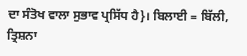ਦਾ ਸੰਤੋਖ ਵਾਲਾ ਸੁਭਾਵ ਪ੍ਰਸਿੱਧ ਹੈ}। ਬਿਲਾਈ = ਬਿੱਲੀ, ਤ੍ਰਿਸ਼ਨਾ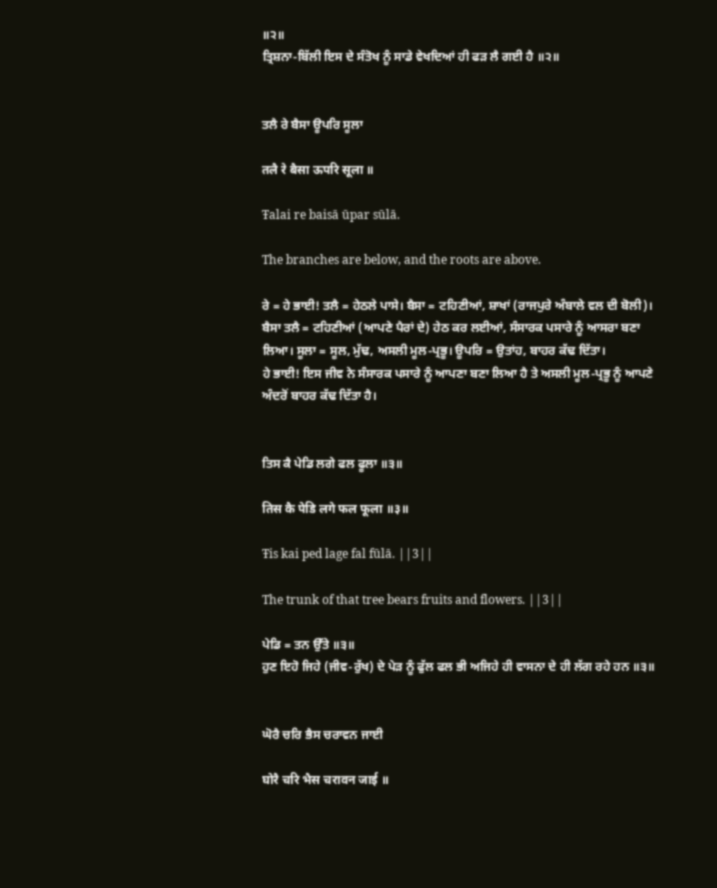॥੨॥
ਤ੍ਰਿਸ਼ਨਾ-ਬਿੱਲੀ ਇਸ ਦੇ ਸੰਤੋਖ ਨੂੰ ਸਾਡੇ ਵੇਖਦਿਆਂ ਹੀ ਫੜ ਲੈ ਗਈ ਹੈ ॥੨॥


ਤਲੈ ਰੇ ਬੈਸਾ ਊਪਰਿ ਸੂਲਾ

तलै रे बैसा ऊपरि सूला ॥

Ŧalai re baisā ūpar sūlā.

The branches are below, and the roots are above.

ਰੇ = ਹੇ ਭਾਈ! ਤਲੈ = ਹੇਠਲੇ ਪਾਸੇ। ਬੈਸਾ = ਟਹਿਣੀਆਂ, ਸ਼ਾਖਾਂ (ਰਾਜਪੁਰੇ ਅੰਬਾਲੇ ਵਲ ਦੀ ਬੋਲੀ)। ਬੈਸਾ ਤਲੈ = ਟਹਿਣੀਆਂ (ਆਪਣੇ ਪੈਰਾਂ ਦੇ) ਹੇਠ ਕਰ ਲਈਆਂ, ਸੰਸਾਰਕ ਪਸਾਰੇ ਨੂੰ ਆਸਰਾ ਬਣਾ ਲਿਆ। ਸੂਲਾ = ਸੂਲ, ਮੁੱਢ, ਅਸਲੀ ਮੂਲ-ਪ੍ਰਭੂ। ਊਪਰਿ = ਉਤਾਂਹ, ਬਾਹਰ ਕੱਢ ਦਿੱਤਾ।
ਹੇ ਭਾਈ! ਇਸ ਜੀਵ ਨੇ ਸੰਸਾਰਕ ਪਸਾਰੇ ਨੂੰ ਆਪਣਾ ਬਣਾ ਲਿਆ ਹੈ ਤੇ ਅਸਲੀ ਮੂਲ-ਪ੍ਰਭੂ ਨੂੰ ਆਪਣੇ ਅੰਦਰੋਂ ਬਾਹਰ ਕੱਢ ਦਿੱਤਾ ਹੈ।


ਤਿਸ ਕੈ ਪੇਡਿ ਲਗੇ ਫਲ ਫੂਲਾ ॥੩॥

तिस कै पेडि लगे फल फूला ॥३॥

Ŧis kai ped lage fal fūlā. ||3||

The trunk of that tree bears fruits and flowers. ||3||

ਪੇਡਿ = ਤਨ ਉੱਤੇ ॥੩॥
ਹੁਣ ਇਹੋ ਜਿਹੇ (ਜੀਵ-ਰੁੱਖ) ਦੇ ਪੇੜ ਨੂੰ ਫੁੱਲ ਫਲ ਭੀ ਅਜਿਹੇ ਹੀ ਵਾਸਨਾ ਦੇ ਹੀ ਲੱਗ ਰਹੇ ਹਨ ॥੩॥


ਘੋਰੈ ਚਰਿ ਭੈਸ ਚਰਾਵਨ ਜਾਈ

घोरै चरि भैस चरावन जाई ॥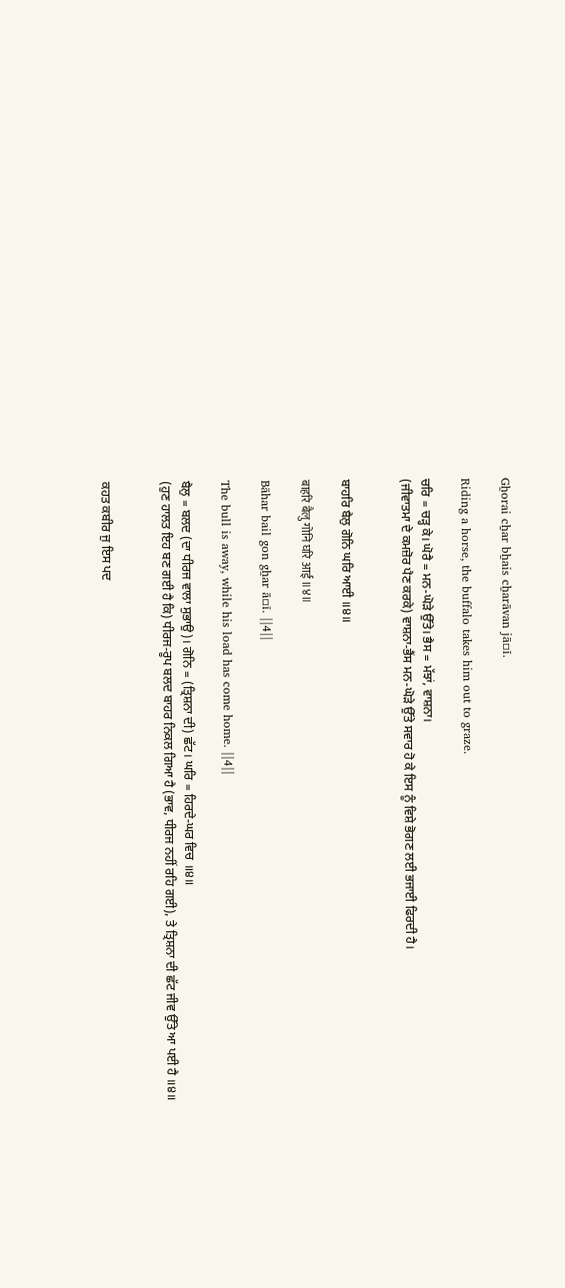Gẖorai cẖar bẖais cẖarāvan jā▫ī.

Riding a horse, the buffalo takes him out to graze.

ਚਰਿ = ਚੜ੍ਹ ਕੇ। ਘੋਰੈ = ਮਨ-ਘੋੜੇ ਉੱਤੇ। ਭੈਸ = ਮੱਝਾਂ, ਵਾਸ਼ਨਾ।
(ਜੀਵਾਤਮਾ ਦੇ ਕਮਜ਼ੋਰ ਪੈਣ ਕਰਕੇ) ਵਾਸ਼ਨਾ-ਭੈਂਸ ਮਨ-ਘੋੜੇ ਉੱਤੇ ਸਵਾਰ ਹੋ ਕੇ ਇਸ ਨੂੰ ਵਿਸ਼ੇ ਭੋਗਣ ਲਈ ਭਜਾਈ ਫਿਰਦੀ ਹੈ।


ਬਾਹਰਿ ਬੈਲੁ ਗੋਨਿ ਘਰਿ ਆਈ ॥੪॥

बाहरि बैलु गोनि घरि आई ॥४॥

Bāhar bail gon gẖar ā▫ī. ||4||

The bull is away, while his load has come home. ||4||

ਬੈਲੁ = ਬਲਦ (ਦਾ ਧੀਰਜ ਵਾਲਾ ਸੁਭਾਉ)। ਗੋਨਿ = (ਤ੍ਰਿਸ਼ਨਾ ਦੀ) ਛੱਟ। ਘਰਿ = ਹਿਰਦੇ-ਘਰ ਵਿਚ ॥੪॥
(ਹੁਣ ਹਾਲਤ ਇਹ ਬਣ ਗਈ ਹੈ ਕਿ) ਧੀਰਜ-ਰੂਪ ਬਲਦ ਬਾਹਰ ਨਿਕਲ ਗਿਆ ਹੈ (ਭਾਵ, ਧੀਰਜ ਨਹੀਂ ਰਹਿ ਗਈ), ਤੇ ਤ੍ਰਿਸ਼ਨਾ ਦੀ ਛੱਟ ਜੀਵ ਉੱਤੇ ਆ ਪਈ ਹੈ ॥੪॥


ਕਹਤ ਕਬੀਰ ਜੁ ਇਸ ਪਦ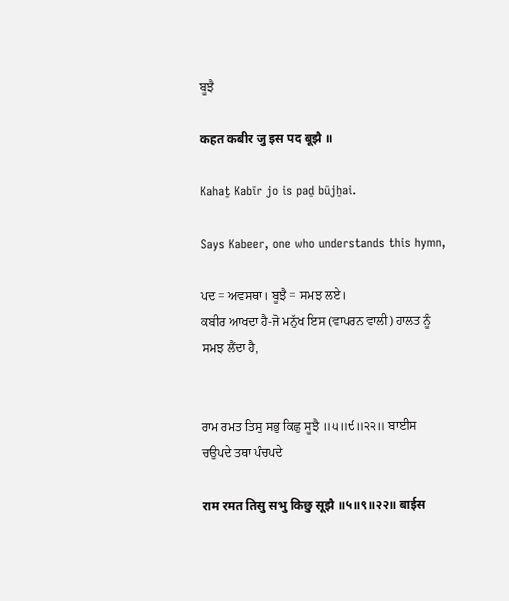ਬੂਝੈ

कहत कबीर जु इस पद बूझै ॥

Kahaṯ Kabīr jo is paḏ būjẖai.

Says Kabeer, one who understands this hymn,

ਪਦ = ਅਵਸਥਾ। ਬੂਝੈ = ਸਮਝ ਲਏ।
ਕਬੀਰ ਆਖਦਾ ਹੈ-ਜੋ ਮਨੁੱਖ ਇਸ (ਵਾਪਰਨ ਵਾਲੀ) ਹਾਲਤ ਨੂੰ ਸਮਝ ਲੈਂਦਾ ਹੈ,


ਰਾਮ ਰਮਤ ਤਿਸੁ ਸਭੁ ਕਿਛੁ ਸੂਝੈ ॥੫॥੯॥੨੨॥ ਬਾਈਸ ਚਉਪਦੇ ਤਥਾ ਪੰਚਪਦੇ

राम रमत तिसु सभु किछु सूझै ॥५॥९॥२२॥ बाईस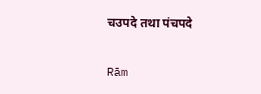चउपदे तथा पंचपदे

Rām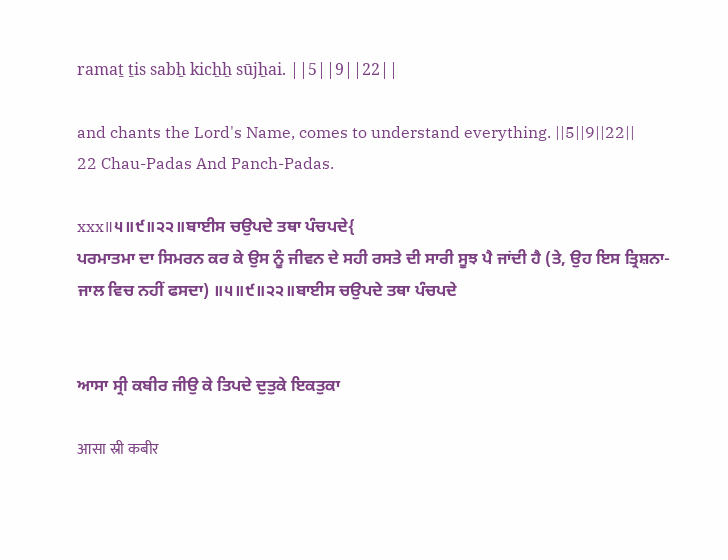ramaṯ ṯis sabẖ kicẖẖ sūjẖai. ||5||9||22||

and chants the Lord's Name, comes to understand everything. ||5||9||22|| 22 Chau-Padas And Panch-Padas.

xxx॥੫॥੯॥੨੨॥ਬਾਈਸ ਚਉਪਦੇ ਤਥਾ ਪੰਚਪਦੇ{
ਪਰਮਾਤਮਾ ਦਾ ਸਿਮਰਨ ਕਰ ਕੇ ਉਸ ਨੂੰ ਜੀਵਨ ਦੇ ਸਹੀ ਰਸਤੇ ਦੀ ਸਾਰੀ ਸੂਝ ਪੈ ਜਾਂਦੀ ਹੈ (ਤੇ, ਉਹ ਇਸ ਤ੍ਰਿਸ਼ਨਾ-ਜਾਲ ਵਿਚ ਨਹੀਂ ਫਸਦਾ) ॥੫॥੯॥੨੨॥ਬਾਈਸ ਚਉਪਦੇ ਤਥਾ ਪੰਚਪਦੇ


ਆਸਾ ਸ੍ਰੀ ਕਬੀਰ ਜੀਉ ਕੇ ਤਿਪਦੇ ਦੁਤੁਕੇ ਇਕਤੁਕਾ

आसा स्री कबीर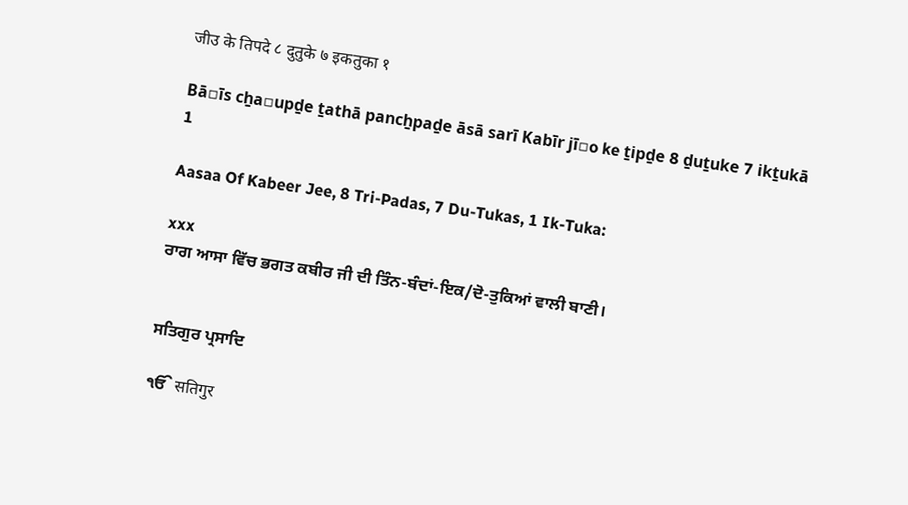जीउ के तिपदे ८ दुतुके ७ इकतुका १

Bā▫īs cẖa▫upḏe ṯathā pancẖpaḏe āsā sarī Kabīr jī▫o ke ṯipḏe 8 ḏuṯuke 7 ikṯukā 1

Aasaa Of Kabeer Jee, 8 Tri-Padas, 7 Du-Tukas, 1 Ik-Tuka:

xxx
ਰਾਗ ਆਸਾ ਵਿੱਚ ਭਗਤ ਕਬੀਰ ਜੀ ਦੀ ਤਿੰਨ-ਬੰਦਾਂ-ਇਕ/ਦੋ-ਤੁਕਿਆਂ ਵਾਲੀ ਬਾਣੀ।


ਸਤਿਗੁਰ ਪ੍ਰਸਾਦਿ

ੴ सतिगुर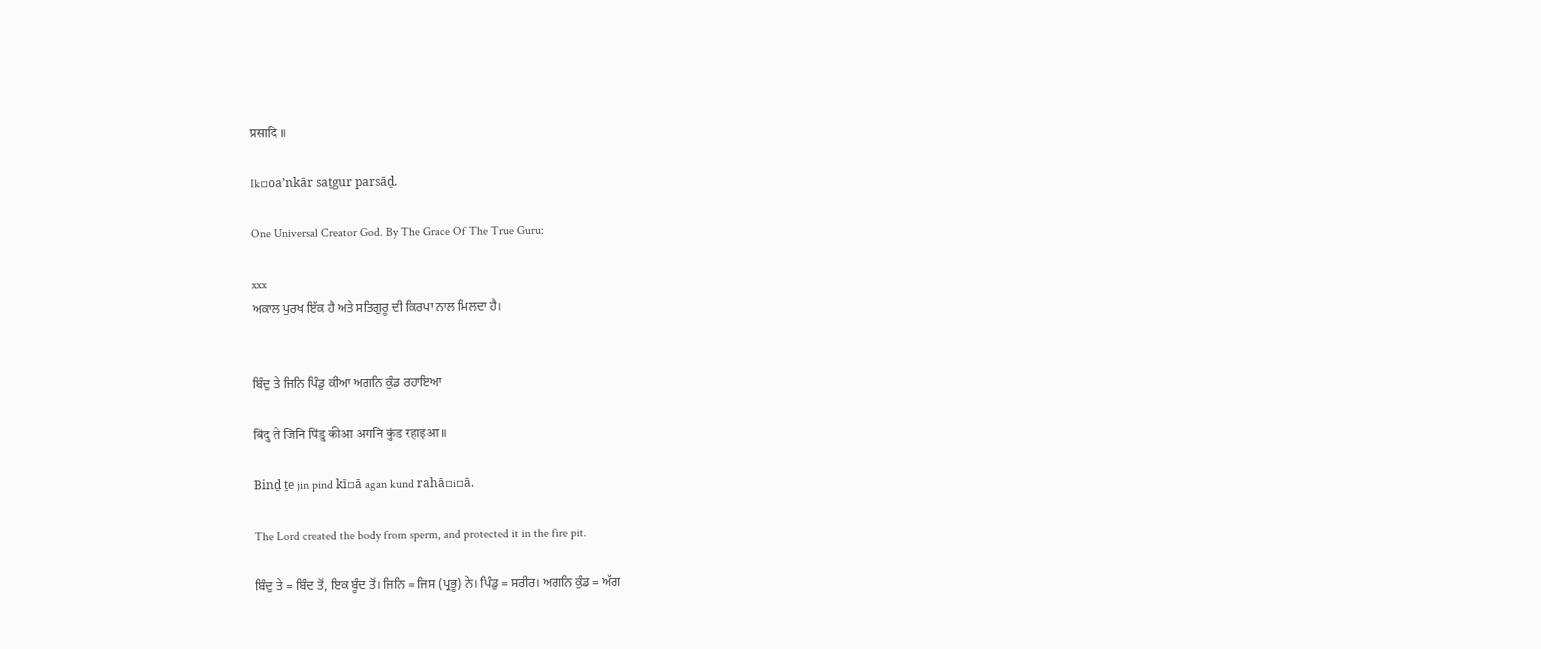प्रसादि ॥

Ik▫oaʼnkār saṯgur parsāḏ.

One Universal Creator God. By The Grace Of The True Guru:

xxx
ਅਕਾਲ ਪੁਰਖ ਇੱਕ ਹੈ ਅਤੇ ਸਤਿਗੁਰੂ ਦੀ ਕਿਰਪਾ ਨਾਲ ਮਿਲਦਾ ਹੈ।


ਬਿੰਦੁ ਤੇ ਜਿਨਿ ਪਿੰਡੁ ਕੀਆ ਅਗਨਿ ਕੁੰਡ ਰਹਾਇਆ

बिंदु ते जिनि पिंडु कीआ अगनि कुंड रहाइआ ॥

Binḏ ṯe jin pind kī▫ā agan kund rahā▫i▫ā.

The Lord created the body from sperm, and protected it in the fire pit.

ਬਿੰਦੁ ਤੇ = ਬਿੰਦ ਤੋਂ, ਇਕ ਬੂੰਦ ਤੋਂ। ਜਿਨਿ = ਜਿਸ (ਪ੍ਰਭੂ) ਨੇ। ਪਿੰਡੁ = ਸਰੀਰ। ਅਗਨਿ ਕੁੰਡ = ਅੱਗ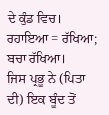ਦੇ ਕੁੰਡ ਵਿਚ। ਰਹਾਇਆ = ਰੱਖਿਆ; ਬਚਾ ਰੱਖਿਆ।
ਜਿਸ ਪ੍ਰਭੂ ਨੇ (ਪਿਤਾ ਦੀ) ਇਕ ਬੂੰਦ ਤੋਂ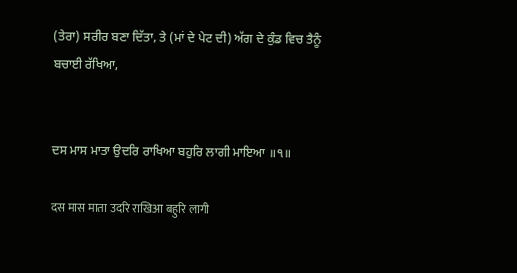(ਤੇਰਾ) ਸਰੀਰ ਬਣਾ ਦਿੱਤਾ, ਤੇ (ਮਾਂ ਦੇ ਪੇਟ ਦੀ) ਅੱਗ ਦੇ ਕੁੰਡ ਵਿਚ ਤੈਨੂੰ ਬਚਾਈ ਰੱਖਿਆ,


ਦਸ ਮਾਸ ਮਾਤਾ ਉਦਰਿ ਰਾਖਿਆ ਬਹੁਰਿ ਲਾਗੀ ਮਾਇਆ ॥੧॥

दस मास माता उदरि राखिआ बहुरि लागी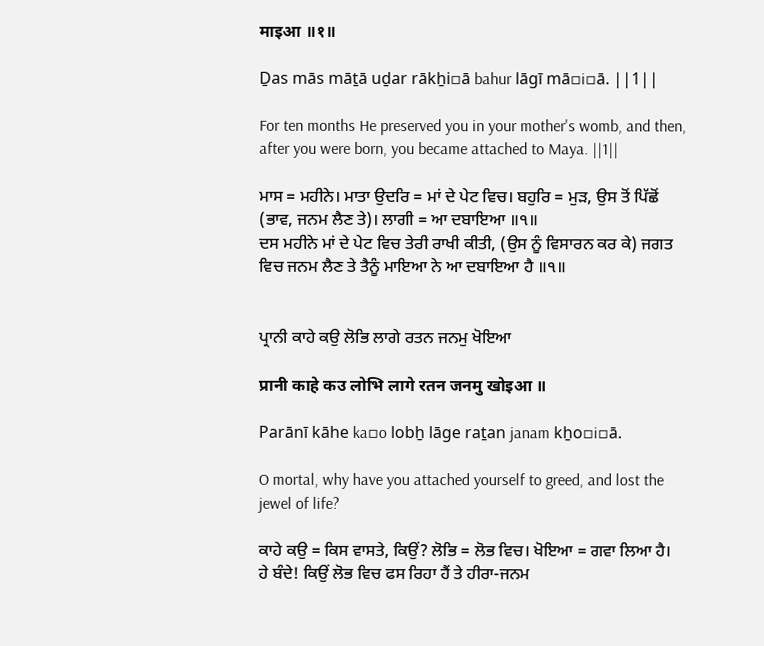माइआ ॥१॥

Ḏas mās māṯā uḏar rākẖi▫ā bahur lāgī mā▫i▫ā. ||1||

For ten months He preserved you in your mother's womb, and then, after you were born, you became attached to Maya. ||1||

ਮਾਸ = ਮਹੀਨੇ। ਮਾਤਾ ਉਦਰਿ = ਮਾਂ ਦੇ ਪੇਟ ਵਿਚ। ਬਹੁਰਿ = ਮੁੜ, ਉਸ ਤੋਂ ਪਿੱਛੋਂ (ਭਾਵ, ਜਨਮ ਲੈਣ ਤੇ)। ਲਾਗੀ = ਆ ਦਬਾਇਆ ॥੧॥
ਦਸ ਮਹੀਨੇ ਮਾਂ ਦੇ ਪੇਟ ਵਿਚ ਤੇਰੀ ਰਾਖੀ ਕੀਤੀ, (ਉਸ ਨੂੰ ਵਿਸਾਰਨ ਕਰ ਕੇ) ਜਗਤ ਵਿਚ ਜਨਮ ਲੈਣ ਤੇ ਤੈਨੂੰ ਮਾਇਆ ਨੇ ਆ ਦਬਾਇਆ ਹੈ ॥੧॥


ਪ੍ਰਾਨੀ ਕਾਹੇ ਕਉ ਲੋਭਿ ਲਾਗੇ ਰਤਨ ਜਨਮੁ ਖੋਇਆ

प्रानी काहे कउ लोभि लागे रतन जनमु खोइआ ॥

Parānī kāhe ka▫o lobẖ lāge raṯan janam kẖo▫i▫ā.

O mortal, why have you attached yourself to greed, and lost the jewel of life?

ਕਾਹੇ ਕਉ = ਕਿਸ ਵਾਸਤੇ, ਕਿਉਂ? ਲੋਭਿ = ਲੋਭ ਵਿਚ। ਖੋਇਆ = ਗਵਾ ਲਿਆ ਹੈ।
ਹੇ ਬੰਦੇ! ਕਿਉਂ ਲੋਭ ਵਿਚ ਫਸ ਰਿਹਾ ਹੈਂ ਤੇ ਹੀਰਾ-ਜਨਮ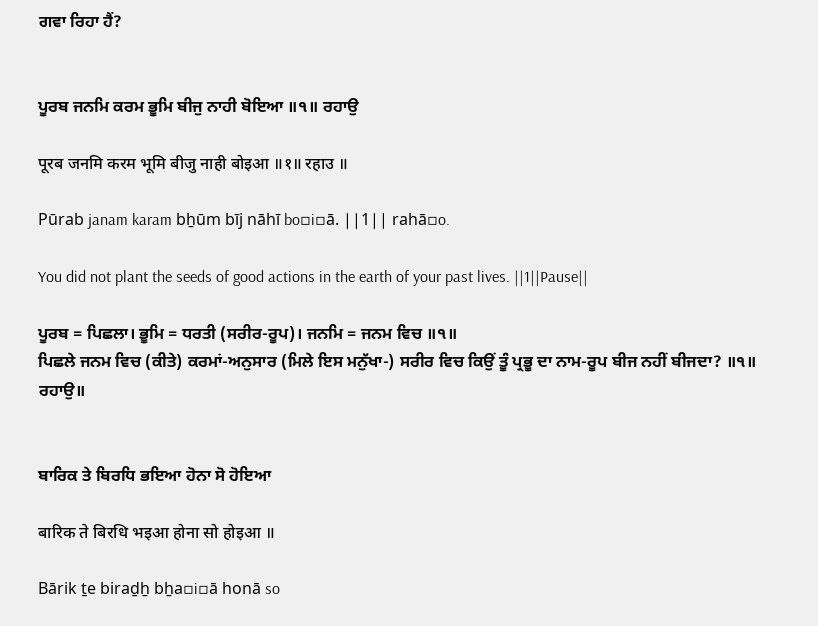ਗਵਾ ਰਿਹਾ ਹੈਂ?


ਪੂਰਬ ਜਨਮਿ ਕਰਮ ਭੂਮਿ ਬੀਜੁ ਨਾਹੀ ਬੋਇਆ ॥੧॥ ਰਹਾਉ

पूरब जनमि करम भूमि बीजु नाही बोइआ ॥१॥ रहाउ ॥

Pūrab janam karam bẖūm bīj nāhī bo▫i▫ā. ||1|| rahā▫o.

You did not plant the seeds of good actions in the earth of your past lives. ||1||Pause||

ਪੂਰਬ = ਪਿਛਲਾ। ਭੂਮਿ = ਧਰਤੀ (ਸਰੀਰ-ਰੂਪ)। ਜਨਮਿ = ਜਨਮ ਵਿਚ ॥੧॥
ਪਿਛਲੇ ਜਨਮ ਵਿਚ (ਕੀਤੇ) ਕਰਮਾਂ-ਅਨੁਸਾਰ (ਮਿਲੇ ਇਸ ਮਨੁੱਖਾ-) ਸਰੀਰ ਵਿਚ ਕਿਉਂ ਤੂੰ ਪ੍ਰਭੂ ਦਾ ਨਾਮ-ਰੂਪ ਬੀਜ ਨਹੀਂ ਬੀਜਦਾ? ॥੧॥ ਰਹਾਉ॥


ਬਾਰਿਕ ਤੇ ਬਿਰਧਿ ਭਇਆ ਹੋਨਾ ਸੋ ਹੋਇਆ

बारिक ते बिरधि भइआ होना सो होइआ ॥

Bārik ṯe biraḏẖ bẖa▫i▫ā honā so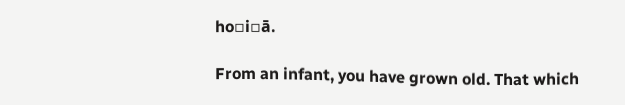ho▫i▫ā.

From an infant, you have grown old. That which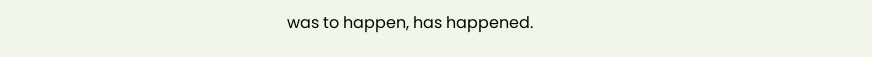was to happen, has happened.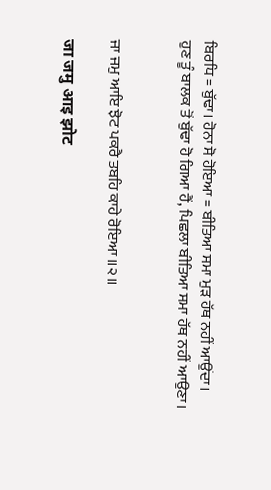ਬਿਰਧਿ = ਬੁੱਢਾ। ਹੋਨਾ ਸੋ ਹੋਇਆ = ਬੀਤਿਆ ਸਮਾ ਮੁੜ ਹੱਥ ਨਹੀਂ ਆਉਂਦਾ।
ਹੁਣ ਤੂੰ ਬਾਲਕ ਤੋਂ ਬੁੱਢਾ ਹੋ ਗਿਆ ਹੈਂ, ਪਿਛਲਾ ਬੀਤਿਆ ਸਮਾ ਹੱਥ ਨਹੀਂ ਆਉਣਾ।


ਜਾ ਜਮੁ ਆਇ ਝੋਟ ਪਕਰੈ ਤਬਹਿ ਕਾਹੇ ਰੋਇਆ ॥੨॥

जा जमु आइ झोट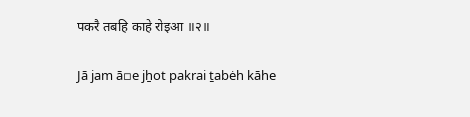पकरै तबहि काहे रोइआ ॥२॥

Jā jam ā▫e jẖot pakrai ṯabėh kāhe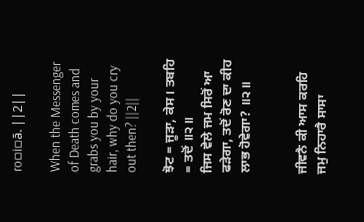ro▫i▫ā. ||2||

When the Messenger of Death comes and grabs you by your hair, why do you cry out then? ||2||

ਝੋਟ = ਜੂੜਾ, ਕੇਸ। ਤਬਹਿ = ਤਦੋਂ ॥੨॥
ਜਿਸ ਵੇਲੇ ਜਮ ਸਿਰੋਂ ਆ ਫੜੇਗਾ, ਤਦੋਂ ਰੋਣ ਦਾ ਕੀਹ ਲਾਭ ਹੋਵੇਗਾ? ॥੨॥


ਜੀਵਨੈ ਕੀ ਆਸ ਕਰਹਿ ਜਮੁ ਨਿਹਾਰੈ ਸਾਸਾ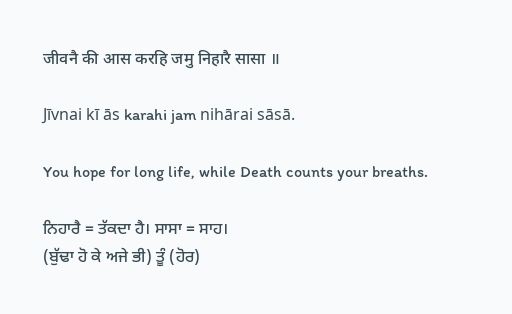जीवनै की आस करहि जमु निहारै सासा ॥

Jīvnai kī ās karahi jam nihārai sāsā.

You hope for long life, while Death counts your breaths.

ਨਿਹਾਰੈ = ਤੱਕਦਾ ਹੈ। ਸਾਸਾ = ਸਾਹ।
(ਬੁੱਢਾ ਹੋ ਕੇ ਅਜੇ ਭੀ) ਤੂੰ (ਹੋਰ)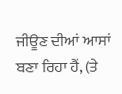ਜੀਊਣ ਦੀਆਂ ਆਸਾਂ ਬਣਾ ਰਿਹਾ ਹੈਂ, (ਤੇ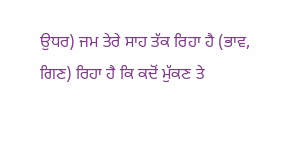ਉਧਰ) ਜਮ ਤੇਰੇ ਸਾਹ ਤੱਕ ਰਿਹਾ ਹੈ (ਭਾਵ, ਗਿਣ) ਰਿਹਾ ਹੈ ਕਿ ਕਦੋਂ ਮੁੱਕਣ ਤੇ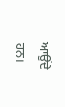ਆਉਂਦੇ ਹਨ।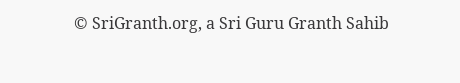© SriGranth.org, a Sri Guru Granth Sahib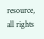resource, all rights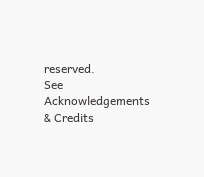reserved.
See Acknowledgements & Credits